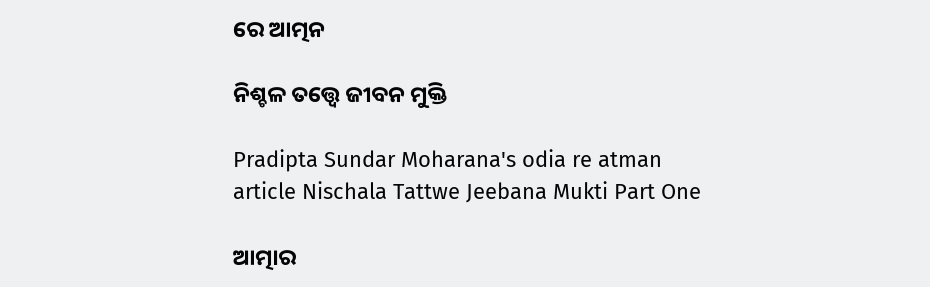ରେ ଆତ୍ମନ

ନିଶ୍ଚଳ ତତ୍ତ୍ୱେ ଜୀବନ ମୁକ୍ତି

Pradipta Sundar Moharana's odia re atman article Nischala Tattwe Jeebana Mukti Part One

ଆତ୍ମାର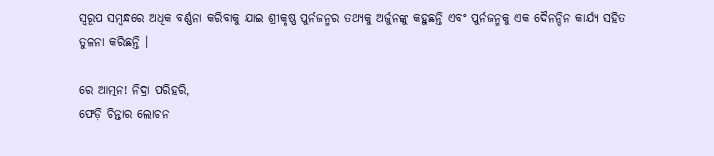ସ୍ୱରୂପ ସମ୍ବନ୍ଧରେ ଅଧିକ ବର୍ଣ୍ଣନା କରିବାକୁ ଯାଇ ଶ୍ରୀକୃଷ୍ଣ ପୁର୍ନଜନ୍ମର ତଥ୍ୟକୁ ଅର୍ଜୁନଙ୍କୁ କହୁଛନ୍ତି ଏବଂ ପୁର୍ନଜନ୍ମକୁ ଏକ ଦୈନନ୍ଦିନ କାର୍ଯ୍ୟ ସହିତ ତୁଳନା କରିଛନ୍ତି ।

ରେ ଆତ୍ମନ! ନିଦ୍ରା ପରିହରି,
ଫେଡ଼ି ଚିନ୍ତାର ଲୋଚନ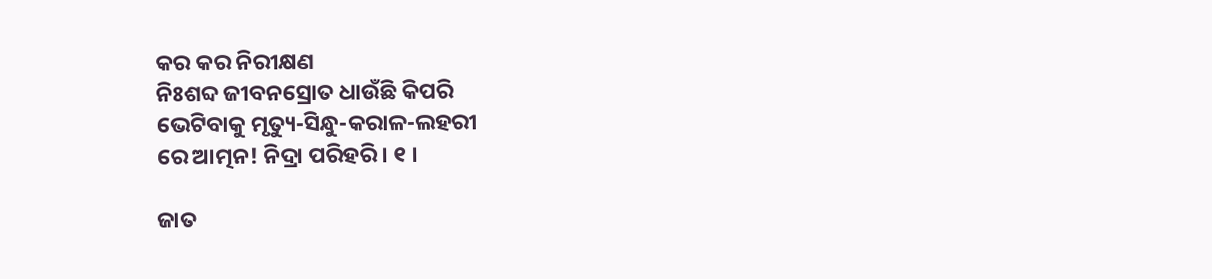କର କର ନିରୀକ୍ଷଣ
ନିଃଶବ୍ଦ ଜୀବନସ୍ରୋତ ଧାଉଁଛି କିପରି
ଭେଟିବାକୁ ମୃତ୍ୟୁ-ସିନ୍ଧୁ-କରାଳ-ଲହରୀ
ରେ ଆତ୍ମନ! ନିଦ୍ରା ପରିହରି । ୧ ।

ଜାତ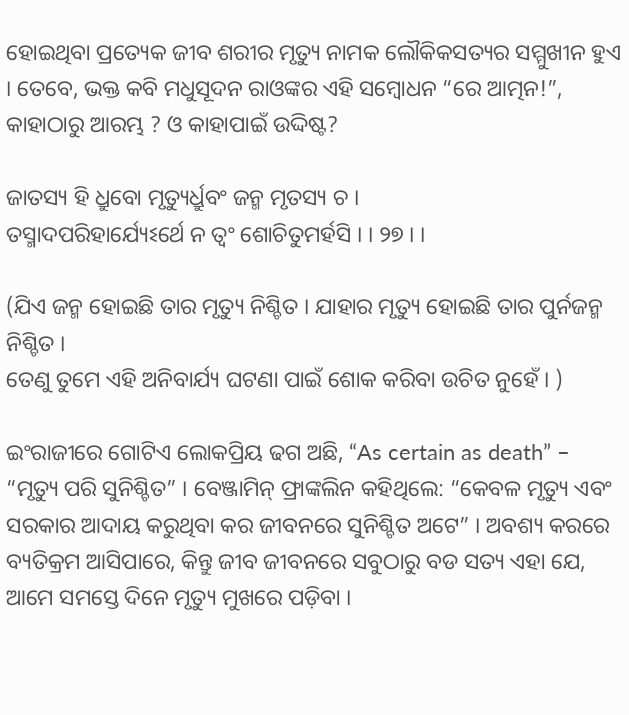ହୋଇଥିବା ପ୍ରତ୍ୟେକ ଜୀବ ଶରୀର ମୃତ୍ୟୁ ନାମକ ଲୌକିକସତ୍ୟର ସମ୍ମୁଖୀନ ହୁଏ । ତେବେ, ଭକ୍ତ କବି ମଧୁସୂଦନ ରାଓଙ୍କର ଏହି ସମ୍ବୋଧନ “ରେ ଆତ୍ମନ!”, କାହାଠାରୁ ଆରମ୍ଭ ? ଓ କାହାପାଇଁ ଉଦ୍ଦିଷ୍ଟ?

ଜାତସ୍ୟ ହି ଧ୍ରୁବୋ ମୃତ୍ୟୁର୍ଧ୍ରୁବଂ ଜନ୍ମ ମୃତସ୍ୟ ଚ ।
ତସ୍ମାଦପରିହାର୍ଯ୍ୟେଽର୍ଥେ ନ ତ୍ୱଂ ଶୋଚିତୁମର୍ହସି । । ୨୭ । ।

(ଯିଏ ଜନ୍ମ ହୋଇଛି ତାର ମୃତ୍ୟୁ ନିଶ୍ଚିତ । ଯାହାର ମୃତ୍ୟୁ ହୋଇଛି ତାର ପୁର୍ନଜନ୍ମ ନିଶ୍ଚିତ ।
ତେଣୁ ତୁମେ ଏହି ଅନିବାର୍ଯ୍ୟ ଘଟଣା ପାଇଁ ଶୋକ କରିବା ଉଚିତ ନୁହେଁ । )

ଇଂରାଜୀରେ ଗୋଟିଏ ଲୋକପ୍ରିୟ ଢଗ ଅଛି, “As certain as death” – “ମୃତ୍ୟୁ ପରି ସୁନିଶ୍ଚିତ” । ବେଞ୍ଜାମିନ୍ ଫ୍ରାଙ୍କଲିନ କହିଥିଲେ: “କେବଳ ମୃତ୍ୟୁ ଏବଂ ସରକାର ଆଦାୟ କରୁଥିବା କର ଜୀବନରେ ସୁନିଶ୍ଚିତ ଅଟେ” । ଅବଶ୍ୟ କରରେ ବ୍ୟତିକ୍ରମ ଆସିପାରେ, କିନ୍ତୁ ଜୀବ ଜୀବନରେ ସବୁଠାରୁ ବଡ ସତ୍ୟ ଏହା ଯେ, ଆମେ ସମସ୍ତେ ଦିନେ ମୃତ୍ୟୁ ମୁଖରେ ପଡ଼ିବା ।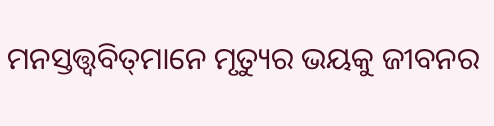ମନସ୍ତତ୍ତ୍ୱବିତ୍‌ମାନେ ମୃତ୍ୟୁର ଭୟକୁ ଜୀବନର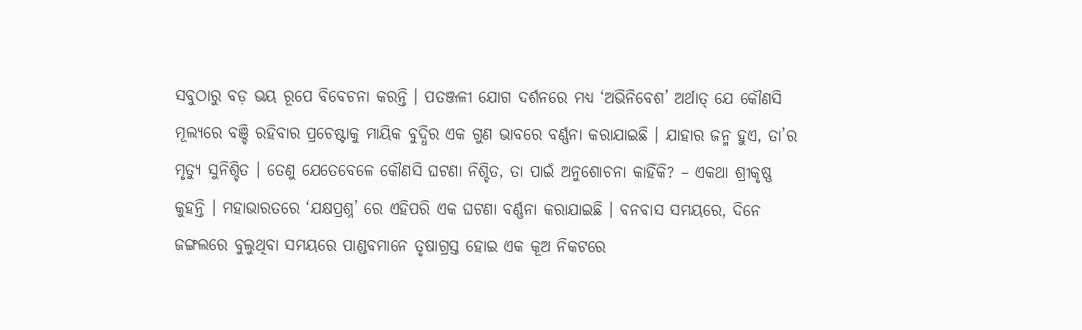ସବୁଠାରୁ ବଡ଼ ଭୟ ରୂପେ ବିବେଚନା କରନ୍ତି । ପତଞ୍ଜଳୀ ଯୋଗ ଦର୍ଶନରେ ମଧ୍ୟ ‘ଅଭିନିବେଶ’ ଅର୍ଥାତ୍ ଯେ କୌଣସି ମୂଲ୍ୟରେ ବଞ୍ଚି ରହିବାର ପ୍ରଚେଷ୍ଟାକୁ ମାୟିକ ବୁଦ୍ଧିର ଏକ ଗୁଣ ଭାବରେ ବର୍ଣ୍ଣନା କରାଯାଇଛି । ଯାହାର ଜନ୍ମ ହୁଏ, ତା’ର ମୃତ୍ୟୁ ସୁନିଶ୍ଚିତ । ତେଣୁ ଯେତେବେଳେ କୌଣସି ଘଟଣା ନିଶ୍ଚିତ, ତା ପାଇଁ ଅନୁଶୋଚନା କାହିଁକି? – ଏକଥା ଶ୍ରୀକୃଷ୍ଣ କୁହନ୍ତି । ମହାଭାରତରେ ‘ଯକ୍ଷପ୍ରଶ୍ନ’ ରେ ଏହିପରି ଏକ ଘଟଣା ବର୍ଣ୍ଣନା କରାଯାଇଛି । ବନବାସ ସମୟରେ, ଦିନେ ଜଙ୍ଗଲରେ ବୁଲୁଥିବା ସମୟରେ ପାଣ୍ଡବମାନେ ତୃଷାଗ୍ରସ୍ତ ହୋଇ ଏକ କୂଅ ନିକଟରେ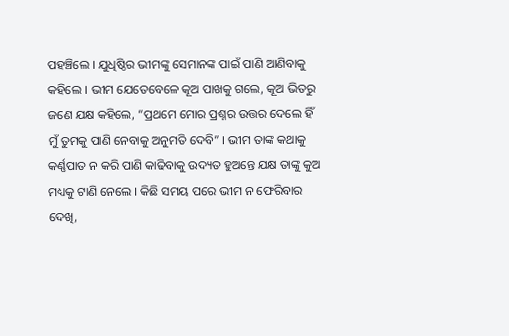ପହଞ୍ଚିଲେ । ଯୁଧିଷ୍ଠିର ଭୀମଙ୍କୁ ସେମାନଙ୍କ ପାଇଁ ପାଣି ଆଣିବାକୁ କହିଲେ । ଭୀମ ଯେତେବେଳେ କୂଅ ପାଖକୁ ଗଲେ, କୂଅ ଭିତରୁ ଜଣେ ଯକ୍ଷ କହିଲେ, “ପ୍ରଥମେ ମୋର ପ୍ରଶ୍ନର ଉତ୍ତର ଦେଲେ ହିଁ ମୁଁ ତୁମକୁ ପାଣି ନେବାକୁ ଅନୁମତି ଦେବି” । ଭୀମ ତାଙ୍କ କଥାକୁ କର୍ଣ୍ଣପାତ ନ କରି ପାଣି କାଢିବାକୁ ଉଦ୍ୟତ ହୁଅନ୍ତେ ଯକ୍ଷ ତାଙ୍କୁ କୁଅ ମଧ୍ୟକୁ ଟାଣି ନେଲେ । କିଛି ସମୟ ପରେ ଭୀମ ନ ଫେରିବାର ଦେଖି,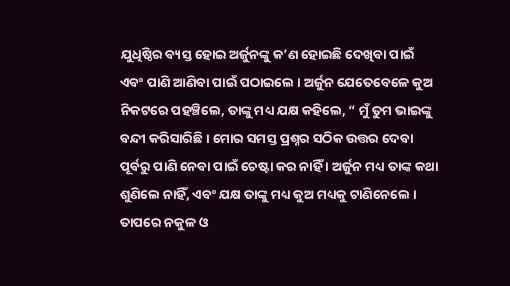ଯୁଧିଷ୍ଠିର ବ୍ୟସ୍ତ ହୋଇ ଅର୍ଜୁନଙ୍କୁ କ’ଣ ହୋଇଛି ଦେଖିବା ପାଇଁ ଏବଂ ପାଣି ଆଣିବା ପାଇଁ ପଠାଇଲେ । ଅର୍ଜୁନ ଯେତେବେଳେ କୁଅ ନିକଟରେ ପହଞ୍ଚିଲେ, ତାଙ୍କୁ ମଧ୍ୟ ଯକ୍ଷ କହିଲେ, “ ମୁଁ ତୁମ ଭାଇଙ୍କୁ ବନ୍ଦୀ କରିସାରିଛି । ମୋର ସମସ୍ତ ପ୍ରଶ୍ନର ସଠିକ ଉତ୍ତର ଦେବା ପୂର୍ବରୁ ପାଣି ନେବା ପାଇଁ ଚେଷ୍ଟା କର ନାହିଁ । ଅର୍ଜୁନ ମଧ୍ୟ ତାଙ୍କ କଥା ଶୁଣିଲେ ନାହିଁ, ଏବଂ ଯକ୍ଷ ତାଙ୍କୁ ମଧ୍ୟ କୁଅ ମଧ୍ୟକୁ ଟାଣିନେଲେ । ତାପରେ ନକୁଳ ଓ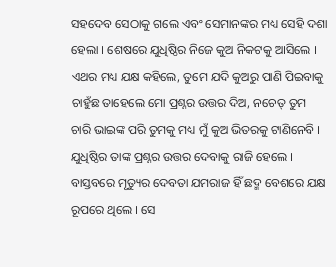ସହଦେବ ସେଠାକୁ ଗଲେ ଏବଂ ସେମାନଙ୍କର ମଧ୍ୟ ସେହି ଦଶା ହେଲା । ଶେଷରେ ଯୁଧିଷ୍ଠିର ନିଜେ କୁଅ ନିକଟକୁ ଆସିଲେ । ଏଥର ମଧ୍ୟ ଯକ୍ଷ କହିଲେ, ତୁମେ ଯଦି କୁଅରୁ ପାଣି ପିଇବାକୁ ଚାହୁଁଛ ତାହେଲେ ମୋ ପ୍ରଶ୍ନର ଉତ୍ତର ଦିଅ, ନଚେତ୍ ତୁମ ଚାରି ଭାଇଙ୍କ ପରି ତୁମକୁ ମଧ୍ୟ ମୁଁ କୁଅ ଭିତରକୁ ଟାଣିନେବି । ଯୁଧିଷ୍ଠିର ତାଙ୍କ ପ୍ରଶ୍ନର ଉତ୍ତର ଦେବାକୁ ରାଜି ହେଲେ । ବାସ୍ତବରେ ମୃତ୍ୟୁର ଦେବତା ଯମରାଜ ହିଁ ଛଦ୍ମ ବେଶରେ ଯକ୍ଷ ରୂପରେ ଥିଲେ । ସେ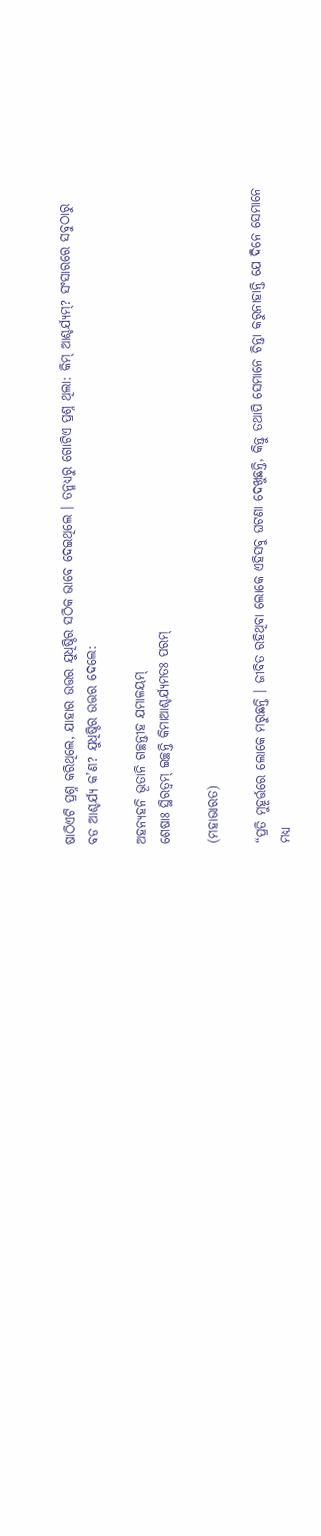ଷାଠିଏଟି ପ୍ରଶ୍ନ କରିଥିଲେ, ଯାହାର ଉତ୍ତର ଯୁଧିଷ୍ଠିର ସଠିକ ଭାବେ ଦେଇଥିଲେ । ତନ୍ମଧ୍ୟରୁ ଗୋଟିଏ ପ୍ରଶ୍ନ ଥିଲା: କିମ୍ ଆଶ୍ଚର୍ଯ୍ୟମ୍‌? ସଂସାରରେ ସବୁଠାରୁ ବଡ ଆଶ୍ଚର୍ଯ୍ୟ କ’ଣ? ଯୁଧିଷ୍ଠିର ଉତ୍ତର ଦେଲେ:

ଅହନ୍ୟହନି ଭୂତାନି ଗଚ୍ଛନ୍ତୀହ ଯମାଳୟମ୍
ଶେଷାଃ ସ୍ଥିରତ୍ୱମ୍ ଇଚ୍ଛନ୍ତି କିମାଆଶ୍ଚର୍ଯ୍ୟମତଃ ପରମ୍

(ମହାଭାରତ)

“ପ୍ରତି ମୁହୂର୍ତ୍ତରେ ଲୋକେ ମରୁଛନ୍ତି । ଜୀବିତ ରହିଥିବା ଲୋକେ ଏହିସବୁ ଘଟଣା ଦେଖୁଛନ୍ତି, କିନ୍ତୁ ତଥାପି ସେମାନେ ଚିନ୍ତା କରୁନାହାନ୍ତି ଯେ ଦିନେ ସେମାନେ ମଧ୍ୟ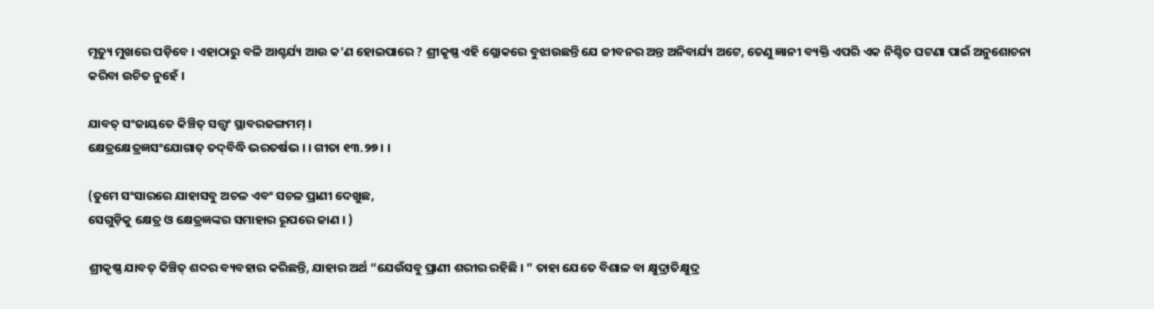ମୃତ୍ୟୁ ମୁଖରେ ପଡ଼ିବେ । ଏହାଠାରୁ ବଳି ଆଶ୍ଚର୍ଯ୍ୟ ଆଉ କ’ଣ ହୋଇପାରେ ? ଶ୍ରୀକୃଷ୍ଣ ଏହି ଶ୍ଲୋକରେ ବୁଝାଉଛନ୍ତି ଯେ ଜୀବନର ଅନ୍ତ ଅନିବାର୍ଯ୍ୟ ଅଟେ, ତେଣୁ ଜ୍ଞାନୀ ବ୍ୟକ୍ତି ଏପରି ଏକ ନିଶ୍ଚିତ ଘଟଣା ପାଇଁ ଅନୁଶୋଚନା କରିବା ଉଚିତ ନୁହେଁ ।

ଯାବତ୍ ସଂଜାୟତେ କିଞ୍ଚିତ୍ ସତ୍ତ୍ୱଂ ସ୍ଥାବରଜଙ୍ଗମମ୍ ।
କ୍ଷେତ୍ରକ୍ଷେତ୍ରଜ୍ଞସଂଯୋଗାତ୍ ତଦ୍‌ବିଦ୍ଧି ଭରତର୍ଷଭ । । ଗୀତା ୧୩.୨୭ । ।

(ତୁମେ ସଂସାରରେ ଯାହାସବୁ ଅଚଳ ଏବଂ ସଚଳ ପ୍ରାଣୀ ଦେଖୁଛ,
ସେଗୁଡ଼ିକୁ କ୍ଷେତ୍ର ଓ କ୍ଷେତ୍ରଜ୍ଞଙ୍କର ସମାହାର ରୂପରେ ଜାଣ । )

ଶ୍ରୀକୃଷ୍ଣ ଯାବତ୍ କିଞ୍ଚିତ୍ ଶବ୍ଦର ବ୍ୟବହାର କରିଛନ୍ତି, ଯାହାର ଅର୍ଥ “ଯେଉଁସବୁ ପ୍ରାଣୀ ଶରୀର ରହିଛି । ” ତାହା ଯେତେ ବିଶାଳ ବା କ୍ଷୁଦ୍ରାତିକ୍ଷୁଦ୍ର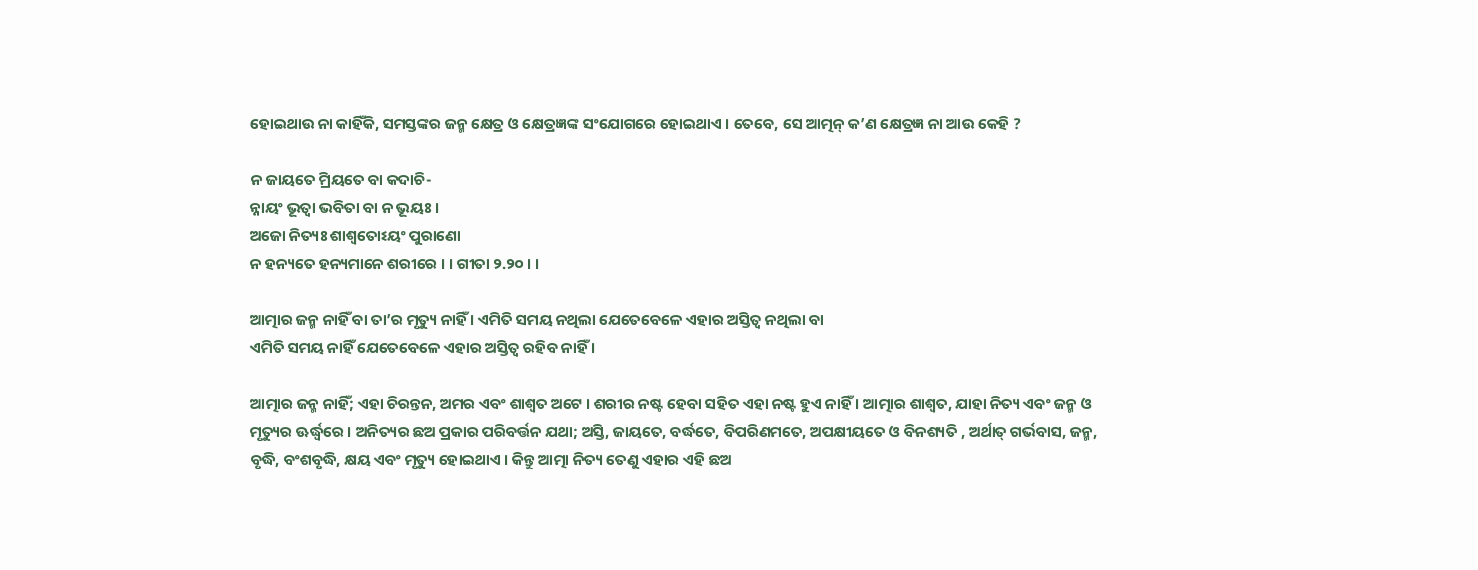ହୋଇଥାଉ ନା କାହିଁକି, ସମସ୍ତଙ୍କର ଜନ୍ମ କ୍ଷେତ୍ର ଓ କ୍ଷେତ୍ରଜ୍ଞଙ୍କ ସଂଯୋଗରେ ହୋଇଥାଏ । ତେବେ, ସେ ଆତ୍ମନ୍ କ’ଣ କ୍ଷେତ୍ରଜ୍ଞ ନା ଆଉ କେହି ?

ନ ଜାୟତେ ମ୍ରିୟତେ ବା କଦାଚି-
ନ୍ନାୟଂ ଭୂତ୍ୱା ଭବିତା ବା ନ ଭୂୟଃ ।
ଅଜୋ ନିତ୍ୟଃ ଶାଶ୍ୱତୋଽୟଂ ପୁରାଣୋ
ନ ହନ୍ୟତେ ହନ୍ୟମାନେ ଶରୀରେ । । ଗୀତା ୨.୨୦ । ।

ଆତ୍ମାର ଜନ୍ମ ନାହିଁ ବା ତା’ର ମୃତ୍ୟୁ ନାହିଁ । ଏମିତି ସମୟ ନଥିଲା ଯେତେବେଳେ ଏହାର ଅସ୍ତିତ୍ୱ ନଥିଲା ବା
ଏମିତି ସମୟ ନାହିଁ ଯେତେବେଳେ ଏହାର ଅସ୍ତିତ୍ୱ ରହିବ ନାହିଁ ।

ଆତ୍ମାର ଜନ୍ମ ନାହିଁ; ଏହା ଚିରନ୍ତନ, ଅମର ଏବଂ ଶାଶ୍ୱତ ଅଟେ । ଶରୀର ନଷ୍ଟ ହେବା ସହିତ ଏହା ନଷ୍ଟ ହୁଏ ନାହିଁ । ଆତ୍ମାର ଶାଶ୍ୱତ, ଯାହା ନିତ୍ୟ ଏବଂ ଜନ୍ମ ଓ ମୃତ୍ୟୁର ଊର୍ଦ୍ଧ୍ୱରେ । ଅନିତ୍ୟର ଛଅ ପ୍ରକାର ପରିବର୍ତ୍ତନ ଯଥା; ଅସ୍ତି, ଜାୟତେ, ବର୍ଦ୍ଧତେ, ବିପରିଣମତେ, ଅପକ୍ଷୀୟତେ ଓ ବିନଶ୍ୟତି , ଅର୍ଥାତ୍ ଗର୍ଭବାସ, ଜନ୍ମ, ବୃଦ୍ଧି, ବଂଶବୃଦ୍ଧି, କ୍ଷୟ ଏବଂ ମୃତ୍ୟୁ ହୋଇଥାଏ । କିନ୍ତୁ ଆତ୍ମା ନିତ୍ୟ ତେଣୁ ଏହାର ଏହି ଛଅ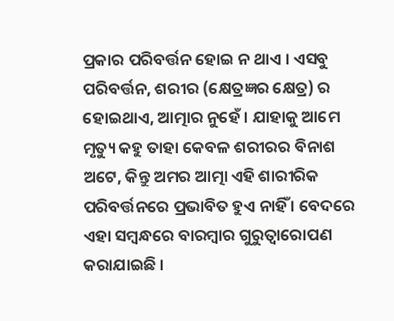ପ୍ରକାର ପରିବର୍ତ୍ତନ ହୋଇ ନ ଥାଏ । ଏସବୁ ପରିବର୍ତ୍ତନ, ଶରୀର (କ୍ଷେତ୍ରଜ୍ଞର କ୍ଷେତ୍ର) ର ହୋଇଥାଏ, ଆତ୍ମାର ନୁହେଁ । ଯାହାକୁ ଆମେ ମୃତ୍ୟୁ କହୁ ତାହା କେବଳ ଶରୀରର ବିନାଶ ଅଟେ, କିନ୍ତୁ ଅମର ଆତ୍ମା ଏହି ଶାରୀରିକ ପରିବର୍ତ୍ତନରେ ପ୍ରଭାବିତ ହୁଏ ନାହିଁ । ବେଦରେ ଏହା ସମ୍ବନ୍ଧରେ ବାରମ୍ବାର ଗୁରୁତ୍ୱାରୋପଣ କରାଯାଇଛି ।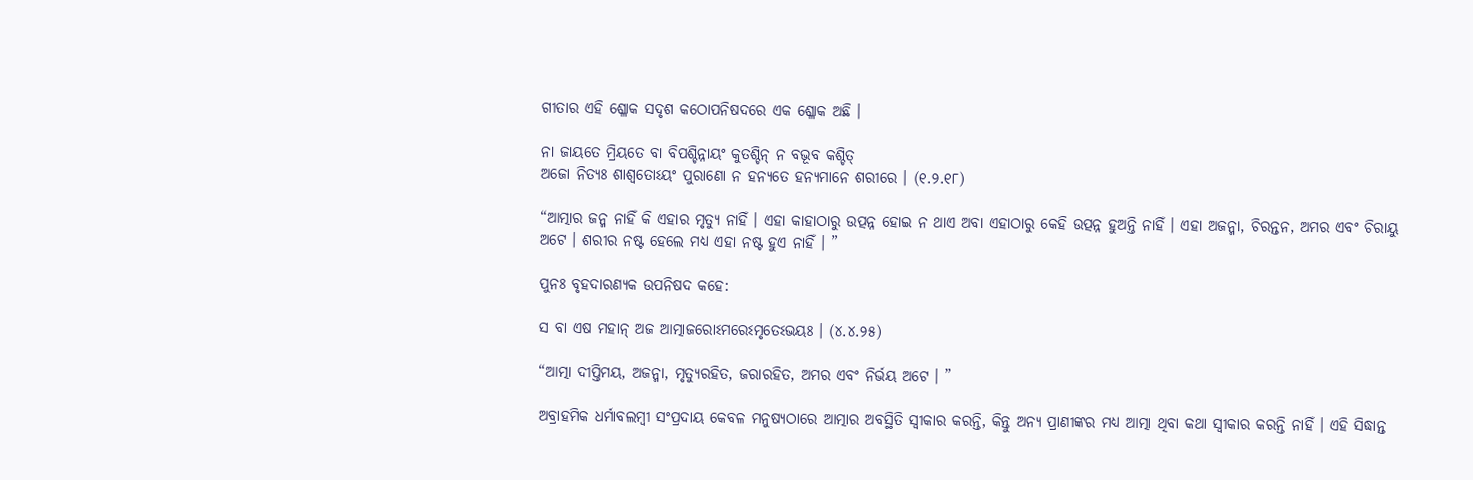ଗୀତାର ଏହି ଶ୍ଳୋକ ସଦୃଶ କଠୋପନିଷଦରେ ଏକ ଶ୍ଳୋକ ଅଛି ।

ନା ଜାୟତେ ମ୍ରିୟତେ ବା ବିପଶ୍ଚିନ୍ନାୟଂ କୁତଶ୍ଚିନ୍ ନ ବଭୂବ କଶ୍ଚିତ୍‌
ଅଜୋ ନିତ୍ୟଃ ଶାଶ୍ୱତୋଽୟଂ ପୁରାଣୋ ନ ହନ୍ୟତେ ହନ୍ୟମାନେ ଶରୀରେ । (୧.୨.୧୮)

“ଆତ୍ମାର ଜନ୍ମ ନାହିଁ କି ଏହାର ମୃତ୍ୟୁ ନାହିଁ । ଏହା କାହାଠାରୁ ଉତ୍ପନ୍ନ ହୋଇ ନ ଥାଏ ଅବା ଏହାଠାରୁ କେହି ଉତ୍ପନ୍ନ ହୁଅନ୍ତି ନାହିଁ । ଏହା ଅଜନ୍ମା, ଚିରନ୍ତନ, ଅମର ଏବଂ ଚିରାୟୁ ଅଟେ । ଶରୀର ନଷ୍ଟ ହେଲେ ମଧ୍ୟ ଏହା ନଷ୍ଟ ହୁଏ ନାହିଁ । ”

ପୁନଃ ବୃହଦାରଣ୍ୟକ ଉପନିଷଦ କହେ:

ସ ବା ଏଷ ମହାନ୍ ଅଜ ଆତ୍ମାଜରୋଽମରେଽମୃତେଽଭୟଃ । (୪.୪.୨୫)

“ଆତ୍ମା ଦୀପ୍ତିମୟ, ଅଜନ୍ମା, ମୃତ୍ୟୁରହିତ, ଜରାରହିତ, ଅମର ଏବଂ ନିର୍ଭୟ ଅଟେ । ”

ଅବ୍ରାହମିକ ଧର୍ମାବଲମ୍ବୀ ସଂପ୍ରଦାୟ କେବଳ ମନୁଷ୍ୟଠାରେ ଆତ୍ମାର ଅବସ୍ଥିତି ସ୍ୱୀକାର କରନ୍ତି, କିନ୍ତୁ ଅନ୍ୟ ପ୍ରାଣୀଙ୍କର ମଧ୍ୟ ଆତ୍ମା ଥିବା କଥା ସ୍ୱୀକାର କରନ୍ତି ନାହିଁ । ଏହି ସିଦ୍ଧାନ୍ତ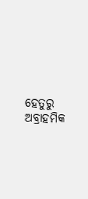ହେତୁରୁ ଅବ୍ରାହମିକ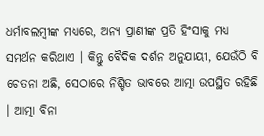ଧର୍ମାବଲମ୍ବୀଙ୍କ ମଧ୍ୟରେ, ଅନ୍ୟ ପ୍ରାଣୀଙ୍କ ପ୍ରତି ହିଂସାକୁ ମଧ୍ୟ ସମର୍ଥନ କରିଥାଏ । କିନ୍ତୁ ବୈଦିକ ଦର୍ଶନ ଅନୁଯାୟୀ, ଯେଉଁଠି ବି ଚେତନା ଅଛି, ସେଠାରେ ନିଶ୍ଚିତ ଭାବରେ ଆତ୍ମା ଉପସ୍ଥିତ ରହିଛି । ଆତ୍ମା ବିନା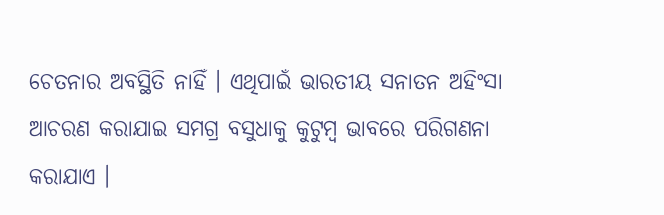ଚେତନାର ଅବସ୍ଥିତି ନାହିଁ । ଏଥିପାଇଁ ଭାରତୀୟ ସନାତନ ଅହିଂସା ଆଚରଣ କରାଯାଇ ସମଗ୍ର ବସୁଧାକୁ କୁଟୁମ୍ବ ଭାବରେ ପରିଗଣନା କରାଯାଏ ।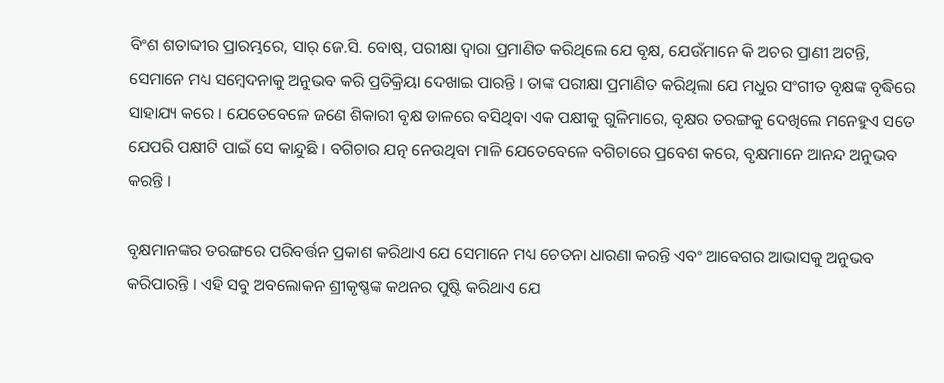ବିଂଶ ଶତାବ୍ଦୀର ପ୍ରାରମ୍ଭରେ, ସାର୍ ଜେ.ସି. ବୋଷ୍‌, ପରୀକ୍ଷା ଦ୍ୱାରା ପ୍ରମାଣିତ କରିଥିଲେ ଯେ ବୃକ୍ଷ, ଯେଉଁମାନେ କି ଅଚର ପ୍ରାଣୀ ଅଟନ୍ତି, ସେମାନେ ମଧ୍ୟ ସମ୍ବେଦନାକୁ ଅନୁଭବ କରି ପ୍ରତିକ୍ରିୟା ଦେଖାଇ ପାରନ୍ତି । ତାଙ୍କ ପରୀକ୍ଷା ପ୍ରମାଣିତ କରିଥିଲା ଯେ ମଧୁର ସଂଗୀତ ବୃକ୍ଷଙ୍କ ବୃଦ୍ଧିରେ ସାହାଯ୍ୟ କରେ । ଯେତେବେଳେ ଜଣେ ଶିକାରୀ ବୃକ୍ଷ ଡାଳରେ ବସିଥିବା ଏକ ପକ୍ଷୀକୁ ଗୁଳିମାରେ, ବୃକ୍ଷର ତରଙ୍ଗକୁ ଦେଖିଲେ ମନେହୁଏ ସତେ ଯେପରି ପକ୍ଷୀଟି ପାଇଁ ସେ କାନ୍ଦୁଛି । ବଗିଚାର ଯତ୍ନ ନେଉଥିବା ମାଳି ଯେତେବେଳେ ବଗିଚାରେ ପ୍ରବେଶ କରେ, ବୃକ୍ଷମାନେ ଆନନ୍ଦ ଅନୁଭବ କରନ୍ତି ।

ବୃକ୍ଷମାନଙ୍କର ତରଙ୍ଗରେ ପରିବର୍ତ୍ତନ ପ୍ରକାଶ କରିଥାଏ ଯେ ସେମାନେ ମଧ୍ୟ ଚେତନା ଧାରଣା କରନ୍ତି ଏବଂ ଆବେଗର ଆଭାସକୁ ଅନୁଭବ କରିପାରନ୍ତି । ଏହି ସବୁ ଅବଲୋକନ ଶ୍ରୀକୃଷ୍ଣଙ୍କ କଥନର ପୁଷ୍ଟି କରିଥାଏ ଯେ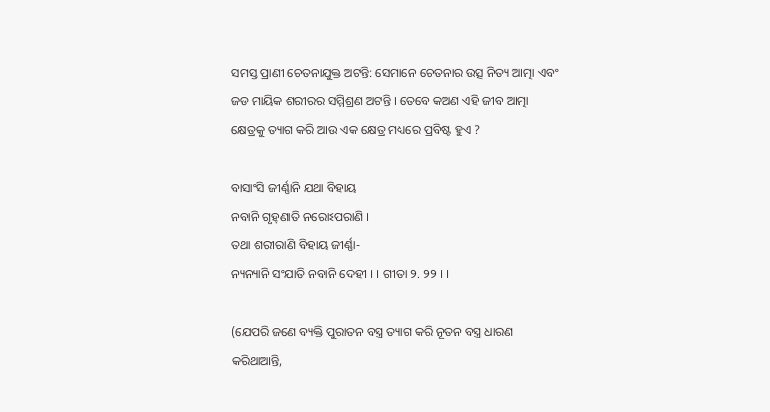ସମସ୍ତ ପ୍ରାଣୀ ଚେତନାଯୁକ୍ତ ଅଟନ୍ତି: ସେମାନେ ଚେତନାର ଉତ୍ସ ନିତ୍ୟ ଆତ୍ମା ଏବଂ ଜଡ ମାୟିକ ଶରୀରର ସମ୍ମିଶ୍ରଣ ଅଟନ୍ତି । ତେବେ କଅଣ ଏହି ଜୀବ ଆତ୍ମା କ୍ଷେତ୍ରକୁ ତ୍ୟାଗ କରି ଆଉ ଏକ କ୍ଷେତ୍ର ମଧ୍ୟରେ ପ୍ରବିଷ୍ଟ ହୁଏ ?

ବାସାଂସି ଜୀର୍ଣ୍ଣାନି ଯଥା ବିହାୟ
ନବାନି ଗୃହ୍‌ଣାତି ନରୋଽପରାଣି ।
ତଥା ଶରୀରାଣି ବିହାୟ ଜୀର୍ଣ୍ଣା-
ନ୍ୟନ୍ୟାନି ସଂଯାତି ନବାନି ଦେହୀ । । ଗୀତା ୨. ୨୨ । ।

(ଯେପରି ଜଣେ ବ୍ୟକ୍ତି ପୁରାତନ ବସ୍ତ୍ର ତ୍ୟାଗ କରି ନୂତନ ବସ୍ତ୍ର ଧାରଣ କରିଥାଆନ୍ତି,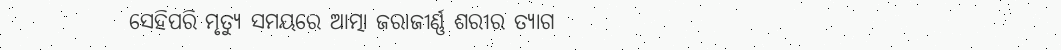ସେହିପରି ମୃତ୍ୟୁ ସମୟରେ ଆତ୍ମା ଜରାଜୀର୍ଣ୍ଣ ଶରୀର ତ୍ୟାଗ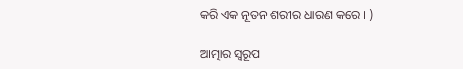କରି ଏକ ନୂତନ ଶରୀର ଧାରଣ କରେ । )

ଆତ୍ମାର ସ୍ୱରୂପ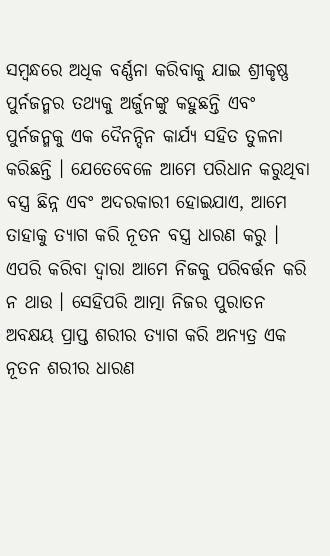ସମ୍ବନ୍ଧରେ ଅଧିକ ବର୍ଣ୍ଣନା କରିବାକୁ ଯାଇ ଶ୍ରୀକୃଷ୍ଣ ପୁର୍ନଜନ୍ମର ତଥ୍ୟକୁ ଅର୍ଜୁନଙ୍କୁ କହୁଛନ୍ତି ଏବଂ ପୁର୍ନଜନ୍ମକୁ ଏକ ଦୈନନ୍ଦିନ କାର୍ଯ୍ୟ ସହିତ ତୁଳନା କରିଛନ୍ତି । ଯେତେବେଳେ ଆମେ ପରିଧାନ କରୁଥିବା ବସ୍ତ୍ର ଛିନ୍ନ ଏବଂ ଅଦରକାରୀ ହୋଇଯାଏ, ଆମେ ତାହାକୁ ତ୍ୟାଗ କରି ନୂତନ ବସ୍ତ୍ର ଧାରଣ କରୁ । ଏପରି କରିବା ଦ୍ୱାରା ଆମେ ନିଜକୁ ପରିବର୍ତ୍ତନ କରି ନ ଥାଉ । ସେହିପରି ଆତ୍ମା ନିଜର ପୁରାତନ ଅବକ୍ଷୟ ପ୍ରାପ୍ତ ଶରୀର ତ୍ୟାଗ କରି ଅନ୍ୟତ୍ର ଏକ ନୂତନ ଶରୀର ଧାରଣ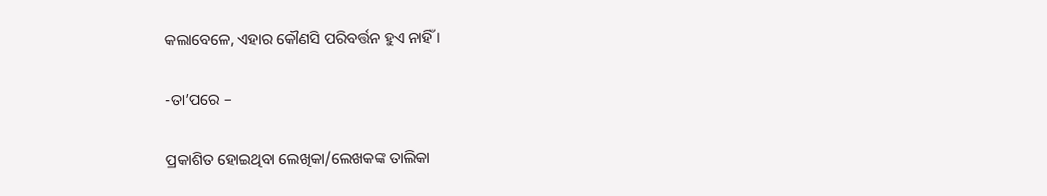କଲାବେଳେ, ଏହାର କୌଣସି ପରିବର୍ତ୍ତନ ହୁଏ ନାହିଁ ।

-ତା’ପରେ –

ପ୍ରକାଶିତ ହୋଇଥିବା ଲେଖିକା/ଲେଖକଙ୍କ ତାଲିକା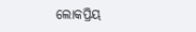ଲୋକପ୍ରିୟ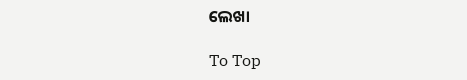ଲେଖା

To Top